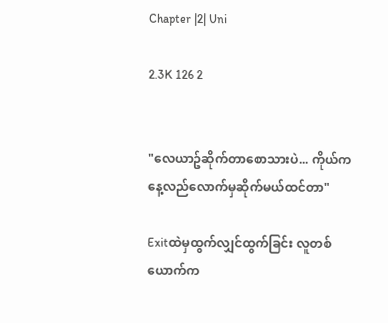Chapter |2| Uni

2.3K 126 2


"လေယာဥ်ဆိုက်တာစောသားပဲ... ကိုယ်က နေ့လည်လောက်မှဆိုက်မယ်ထင်တာ"

Exitထဲမှထွက်လျှင်ထွက်ခြင်း လူတစ်ယောက်က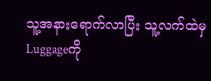သူ့အနားရောက်လာပြီး သူ့လက်ထဲမှ Luggageကို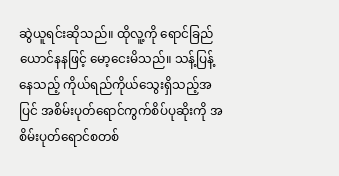ဆွဲယူရင်းဆိုသည်။ ထိုလူ့ကို ရောင်ခြည် ယောင်နနဖြင့် မော့ငေးမိသည်။ သန့်ပြန့်နေသည့် ကိုယ်ရည်ကိုယ်သွေးရှိသည့်အပြင် အစိမ်းပုတ်ရောင်ကွက်စိပ်ပုဆိုးကို အစိမ်းပုတ်ရောင်စတစ်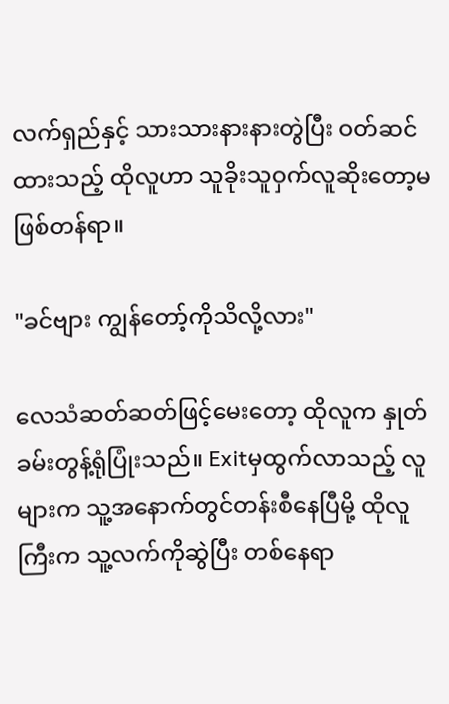လက်ရှည်နှင့် သားသားနားနားတွဲပြီး ဝတ်ဆင်ထားသည့် ထိုလူဟာ သူခိုးသူဝှက်လူဆိုးတော့မဖြစ်တန်ရာ။

"ခင်ဗျား ကျွန်တော့်ကိုသိလို့လား"

လေသံဆတ်ဆတ်ဖြင့်မေးတော့ ထိုလူက နှုတ်ခမ်းတွန့်ရုံပြုံးသည်။ Exitမှထွက်လာသည့် လူများက သူ့အနောက်တွင်တန်းစီနေပြီမို့ ထိုလူကြီးက သူ့လက်ကိုဆွဲပြီး တစ်နေရာ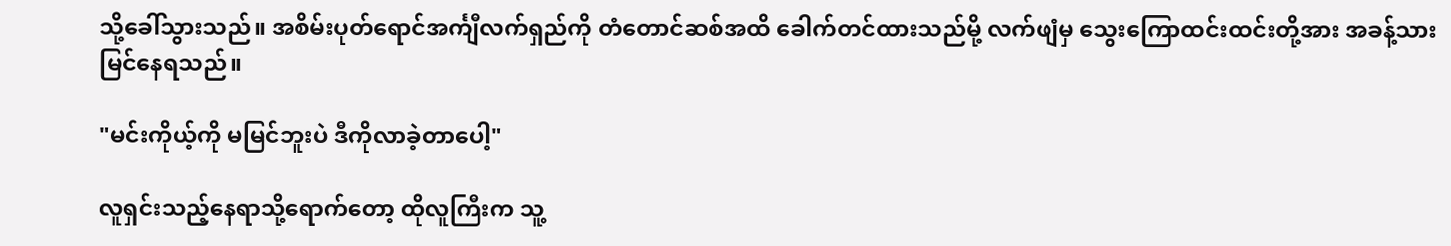သို့ခေါ်သွားသည်။ အစိမ်းပုတ်ရောင်အင်္ကျီလက်ရှည်ကို တံတောင်ဆစ်အထိ ခေါက်တင်ထားသည်မို့ လက်ဖျံမှ သွေးကြောထင်းထင်းတို့အား အခန့်သားမြင်နေရသည်။

"မင်းကိုယ့်ကို မမြင်ဘူးပဲ ဒီကိုလာခဲ့တာပေါ့"

လူရှင်းသည့်နေရာသို့ရောက်တော့ ထိုလူကြီးက သူ့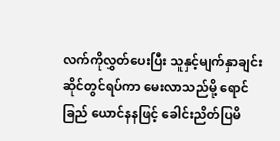လက်ကိုလွှတ်ပေးပြီး သူနှင့်မျက်နှာချင်းဆိုင်တွင်ရပ်ကာ မေးလာသည်မို့ ရောင်ခြည် ယောင်နနဖြင့် ခေါင်းညိတ်ပြမိ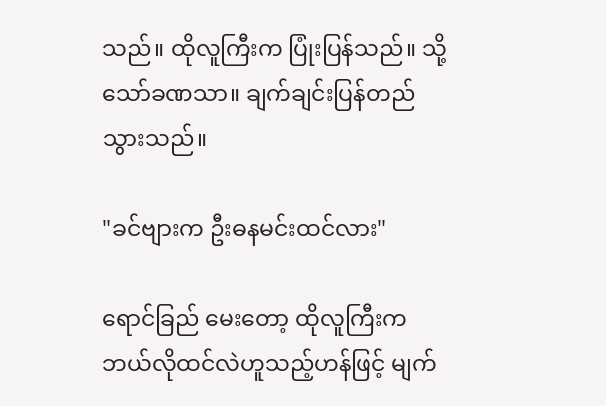သည်။ ထိုလူကြီးက ပြုံးပြန်သည်။ သို့သော်ခဏသာ။ ချက်ချင်းပြန်တည်သွားသည်။

"ခင်ဗျားက ဦးဓနမင်းထင်လား"

ရောင်ခြည် မေးတော့ ထိုလူကြီးက ဘယ်လိုထင်လဲဟူသည့်ဟန်ဖြင့် မျက်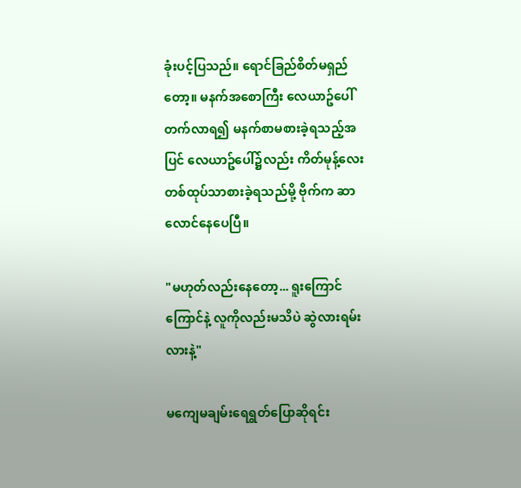ခုံးပင့်ပြသည်။ ရောင်ခြည်စိတ်မရှည်တော့။ မနက်အစောကြီး လေယာဥ်ပေါ်တက်လာရ၍ မနက်စာမစားခဲ့ရသည့်အပြင် လေယာဥ်ပေါ်၌လည်း ကိတ်မုန့်လေးတစ်ထုပ်သာစားခဲ့ရသည်မို့ ဗိုက်က ဆာလောင်နေပေပြီ။

"မဟုတ်လည်းနေတော့... ရူးကြောင်ကြောင်နဲ့ လူကိုလည်းမသိပဲ ဆွဲလားရမ်းလားနဲ့"

မကျေမချမ်းရေရွတ်ပြောဆိုရင်း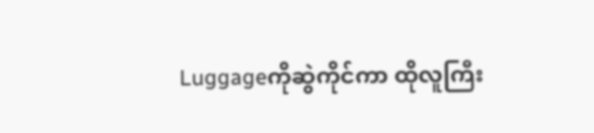Luggageကိုဆွဲကိုင်ကာ ထိုလူကြီး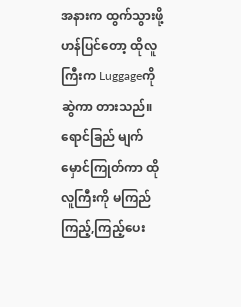အနားက ထွက်သွားဖို့ဟန်ပြင်တော့ ထိုလူကြီးက Luggageကိုဆွဲကာ တားသည်။ ရောင်ခြည် မျက်မှောင်ကြုတ်ကာ ထိုလူကြီးကို မကြည်ကြည့်,ကြည့်ပေး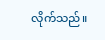လိုက်သည်။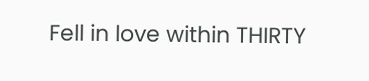Fell in love within THIRTY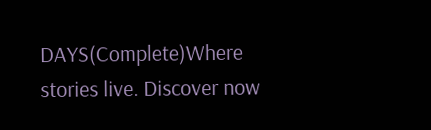DAYS(Complete)Where stories live. Discover now